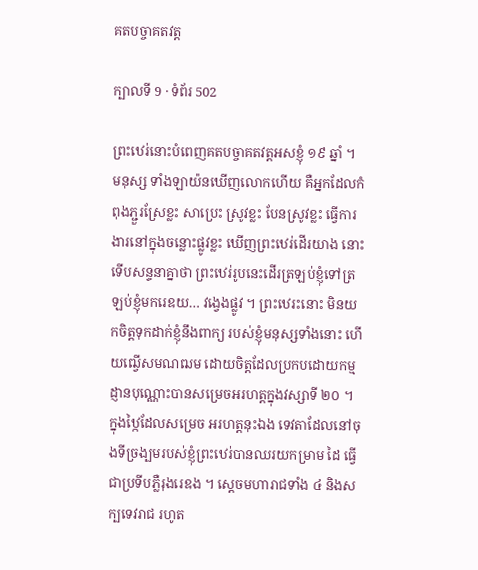គតបច្ចាគតវត្ត

ក្បាលទី 9 · ទំព័រ 502

ព្រះឋេរ់នោះបំពេញគតបច្ចាគតវត្តអសខ្ញុំ ១៩ ឆ្នាំ ។ មនុស្ស ទាំងឡាយ៉នឃើញលោកហើយ គឺអ្នកដែលកំពុងភ្ជួរស្រែខ្លះ សាប្រេះ ស្រូវខ្លះ បែនស្រូវខ្លះ ធ្វើការងារនៅក្នុងចន្លោះផ្លូវខ្លះ ឃើញព្រះឋេរ់ដើរយាង នោះ ទើបសន្ទនាគ្នាថា ព្រះឋេរ់រូបនេះដើរត្រឡប់ខ្ញុំទៅត្រឡប់ខ្ញុំមករេឧយ… វង្វេងផ្លូវ ។ ព្រះឋេរះនោះ មិនយកចិត្តទុកដាក់ខ្ញុំនឹងពាក្យ របស់ខ្ញុំមនុស្សទាំងនោះ ហើយឍ្វើសមណឍម ដោយចិត្តដែលប្រកបដោយកម្ម ដ្ញានបុណ្ណោះបានសម្រេចអរហត្តក្នុងវស្សាទី ២០ ។ ក្នុងឋ្កៃដែលសម្រេច អរហត្តនុះឯង ទេវតាដែលនៅចុងទីច្រង្បមរបស់ខ្ញុំព្រះឋេរ់បានឈរយកម្រាម ដៃ ធ្វើជាប្រទីបភ្លឺរុងរេឧង ។ ស្តេចមហារាជទាំង ៤ និងសក្បទេវរាជ រហូត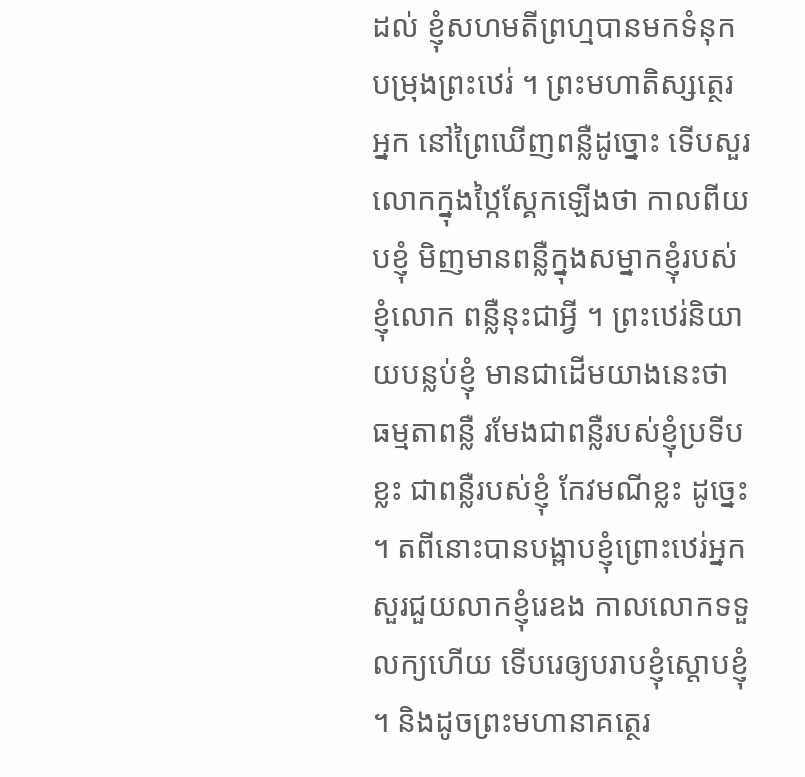ដល់ ខ្ញុំសហមតីព្រហ្មបានមកទំនុកបម្រុងព្រះឋេរ់ ។ ព្រះមហាតិស្សត្ថេរអ្នក នៅព្រៃឃើញពន្លឺដូច្នោះ ទើបសួរលោកក្នុងឋ្កៃស្គែកឡើងថា កាលពីយបខ្ញុំ មិញមានពន្លឺក្នុងសម្នាកខ្ញុំរបស់ខ្ញុំលោក ពន្លឺនុះជាអ្វី ។ ព្រះឋេរ់និយាយបន្លប់ខ្ញុំ មានជាដើមយាងនេះថា ធម្មតាពន្លឺ រមែងជាពន្លឺរបស់ខ្ញុំប្រទីបខ្លះ ជាពន្លឺរបស់ខ្ញុំ កែវមណីខ្លះ ដូច្នេះ ។ តពីនោះបានបង្ពាបខ្ញុំព្រោះឋេរ់អ្នកសួរជួយលាកខ្ញុំរេឧង កាលលោកទទួលក្យហើយ ទើបរេឲ្យបរាបខ្ញុំស្តោបខ្ញុំ ។ និងដូចព្រះមហានាគត្ថេរ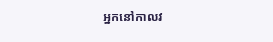អ្នកនៅកាលវ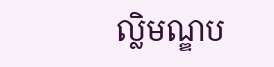ល្លិមណ្ឌប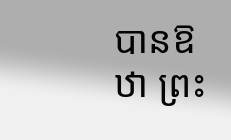បានឱឋា ព្រះ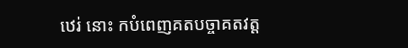ឋេរ់ នោះ កបំពេញគតបច្ចាគតវត្ត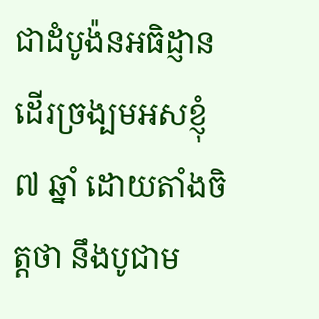ជាដំបូង៉នអធិដ្ញានដើរច្រង្បមអសខ្ញុំ ៧ ឆ្នាំ ដោយតាំងចិត្តថា នឹងបូជាម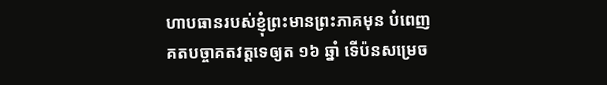ហាបធានរបស់ខ្ញុំព្រះមានព្រះភាគមុន បំពេញ គតបច្ចាគតវត្តទេឲ្យត ១៦ ឆ្នាំ ទើប៉នសម្រេច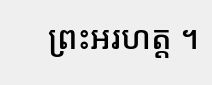ព្រះអរហត្ត ។